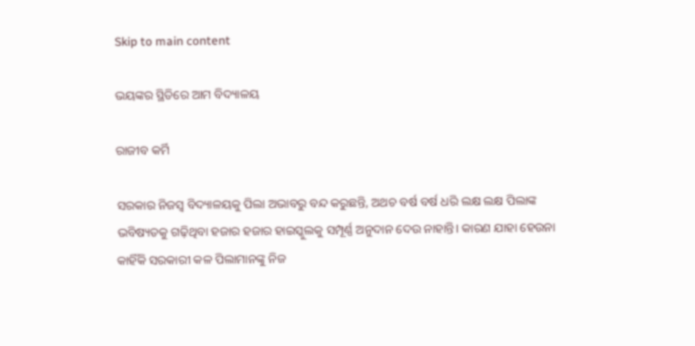Skip to main content

ଭୟଙ୍କର ସ୍ଥିତିରେ ଆମ ବିଦ୍ୟାଳୟ

ରାଜୀବ କର୍ମି

ସରକାର ନିଜସ୍ବ ବିଦ୍ୟାଳୟକୁ ପିଲା ଅଭାବରୁ ବନ୍ଦ କରୁଛନ୍ତି, ଅଥଚ ବର୍ଷ ବର୍ଷ ଧରି ଲକ୍ଷ ଲକ୍ଷ ପିଲାଙ୍କ ଭବିଷ୍ୟତକୁ ଗଢ଼ିଥିବା ହଜାର ହଜାର ହାଇସ୍କୁଲକୁ ସମ୍ପୂର୍ଣ୍ଣ ଅନୁଦାନ ଦେଉ ନାହାନ୍ତି। କାରଣ ଯାହା ହେଉନା କାହିଁକି ସରକାରୀ କଳ ପିଲାମାନଙ୍କୁ ନିଜ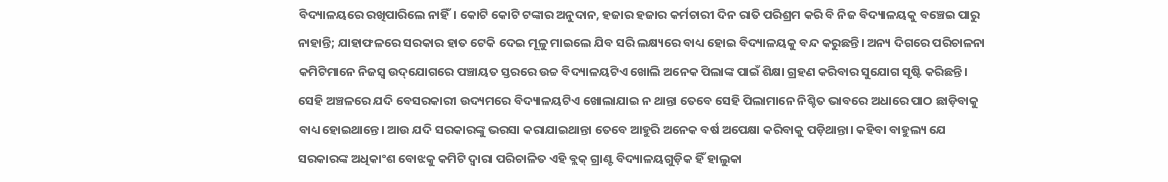ବିଦ୍ୟାଳୟରେ ରଖିପାରିଲେ ନାହିଁ। କୋଟି କୋଟି ଟଙ୍କାର ଅନୁଦାନ, ହଜାର ହଜାର କର୍ମଚାରୀ ଦିନ ରାତି ପରିଶ୍ରମ କରି ବି ନିଜ ବିଦ୍ୟାଳୟକୁ ବଞ୍ଚେଇ ପାରୁ ନାହାନ୍ତି; ଯାହାଫଳରେ ସରକାର ହାତ ଟେକି ଦେଇ ମୂଳୁ ମାଇଲେ ଯିବ ସରି ଲକ୍ଷ୍ୟରେ ବାଧ୍ୟ ହୋଇ ବିଦ୍ୟାଳୟକୁ ବନ୍ଦ କରୁଛନ୍ତି। ଅନ୍ୟ ଦିଗରେ ପରିଚାଳନା କମିଟିମାନେ ନିଜସ୍ବ ଉଦ୍‌ଯୋଗରେ ପଞ୍ଚାୟତ ସ୍ତରରେ ଉଚ୍ଚ ବିଦ୍ୟାଳୟଟିଏ ଖୋଲି ଅନେକ ପିଲାଙ୍କ ପାଇଁ ଶିକ୍ଷା ଗ୍ରହଣ କରିବାର ସୁଯୋଗ ସୃଷ୍ଟି କରିଛନ୍ତି। ସେହି ଅଞ୍ଚଳରେ ଯଦି ବେସରକାରୀ ଉଦ୍ୟମରେ ବିଦ୍ୟାଳୟଟିଏ ଖୋଲାଯାଇ ନ ଥାନ୍ତା ତେବେ ସେହି ପିଲାମାନେ ନିଶ୍ଚିତ ଭାବରେ ଅଧାରେ ପାଠ ଛାଡ଼ିବାକୁ ବାଧ୍ୟ ହୋଇଥାନ୍ତେ। ଆଉ ଯଦି ସରକାରଙ୍କୁ ଭରସା କରାଯାଇଥାନ୍ତା ତେବେ ଆହୁରି ଅନେକ ବର୍ଷ ଅପେକ୍ଷା କରିବାକୁ ପଡ଼ିଥାନ୍ତା। କହିବା ବାହୁଲ୍ୟ ଯେ ସରକାରଙ୍କ ଅଧିକାଂଶ ବୋଝକୁ କମିଟି ଦ୍ୱାରା ପରିଚାଳିତ ଏହି ବ୍ଲକ୍‌ ଗ୍ରାଣ୍ଟ ବିଦ୍ୟାଳୟଗୁଡ଼ିକ ହିଁ ହାଲୁକା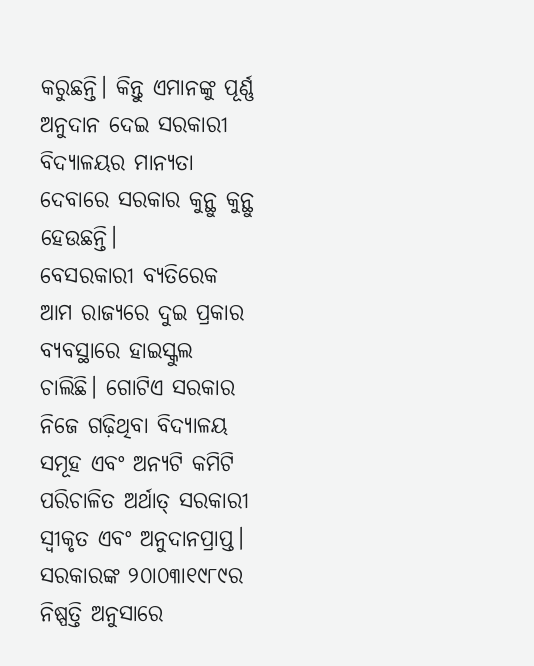କରୁଛନ୍ତି। କିନ୍ତୁ ଏମାନଙ୍କୁ ପୂର୍ଣ୍ଣ ଅନୁଦାନ ଦେଇ ସରକାରୀ ବିଦ୍ୟାଳୟର ମାନ୍ୟତା ଦେବାରେ ସରକାର କୁନ୍ଥୁ କୁନ୍ଥୁ ହେଉଛନ୍ତି।
ବେସରକାରୀ ବ୍ୟତିରେକ ଆମ ରାଜ୍ୟରେ ଦୁଇ ପ୍ରକାର ବ୍ୟବସ୍ଥାରେ ହାଇସ୍କୁଲ ଚାଲିଛି। ଗୋଟିଏ ସରକାର ନିଜେ ଗଢ଼ିଥିବା ବିଦ୍ୟାଳୟ ସମୂହ ଏବଂ ଅନ୍ୟଟି କମିଟି ପରିଚାଳିତ ଅର୍ଥାତ୍‌ ସରକାରୀ ସ୍ବୀକୃତ ଏବଂ ଅନୁଦାନପ୍ରାପ୍ତ। ସରକାରଙ୍କ ୨୦ା୦୩ା୧୯୮୯ର ନିଷ୍ପତ୍ତି ଅନୁସାରେ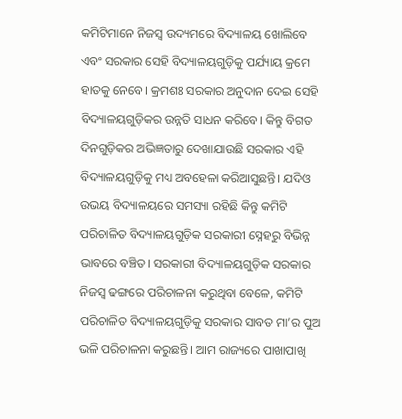କମିଟିମାନେ ନିଜସ୍ବ ଉଦ୍ୟମରେ ବିଦ୍ୟାଳୟ ଖୋଲିବେ ଏବଂ ସରକାର ସେହି ବିଦ୍ୟାଳୟଗୁଡ଼ିକୁ ପର୍ଯ୍ୟାୟ କ୍ରମେ ହାତକୁ ନେବେ। କ୍ରମଶଃ ସରକାର ଅନୁଦାନ ଦେଇ ସେହି ବିଦ୍ୟାଳୟଗୁଡ଼ିକର ଉନ୍ନତି ସାଧନ କରିବେ। କିନ୍ତୁ ବିଗତ ଦିନଗୁଡ଼ିକର ଅଭିଜ୍ଞତାରୁ ଦେଖାଯାଉଛି ସରକାର ଏହି ବିଦ୍ୟାଳୟଗୁଡ଼ିକୁ ମଧ୍ୟ ଅବହେଳା କରିଆସୁଛନ୍ତି। ଯଦିଓ ଉଭୟ ବିଦ୍ୟାଳୟରେ ସମସ୍ୟା ରହିଛି କିନ୍ତୁ କମିଟି ପରିଚାଳିତ ବିଦ୍ୟାଳୟଗୁଡ଼ିକ ସରକାରୀ ସ୍ନେହରୁ ବିଭିନ୍ନ ଭାବରେ ବଞ୍ଚିତ। ସରକାରୀ ବିଦ୍ୟାଳୟଗୁଡ଼ିକ ସରକାର ନିଜସ୍ବ ଢଙ୍ଗରେ ପରିଚାଳନା କରୁଥିବା ବେଳେ, କମିଟି ପରିଚାଳିତ ବିଦ୍ୟାଳୟଗୁଡ଼ିକୁ ସରକାର ସାବତ ମା’ର ପୁଅ ଭଳି ପରିଚାଳନା କରୁଛନ୍ତି। ଆମ ରାଜ୍ୟରେ ପାଖାପାଖି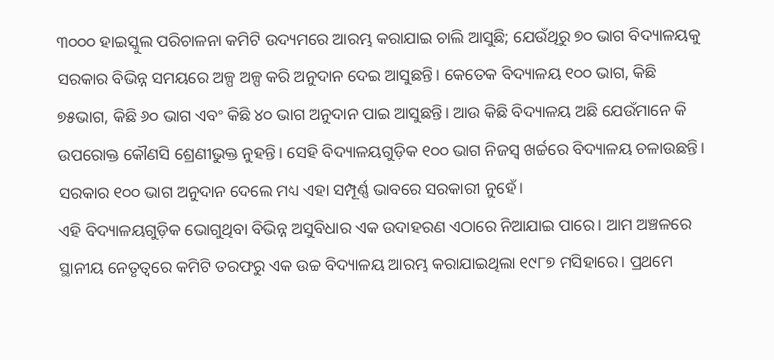୩୦୦୦ ହାଇସ୍କୁଲ ପରିଚାଳନା କମିଟି ଉଦ୍ୟମରେ ଆରମ୍ଭ କରାଯାଇ ଚାଲି ଆସୁଛି; ଯେଉଁଥିରୁ ୭୦ ଭାଗ ବିଦ୍ୟାଳୟକୁ ସରକାର ବିଭିନ୍ନ ସମୟରେ ଅଳ୍ପ ଅଳ୍ପ କରି ଅନୁଦାନ ଦେଇ ଆସୁଛନ୍ତି। କେତେକ ବିଦ୍ୟାଳୟ ୧୦୦ ଭାଗ, କିଛି ୭୫ଭାଗ, କିଛି ୬୦ ଭାଗ ଏବଂ କିଛି ୪୦ ଭାଗ ଅନୁଦାନ ପାଇ ଆସୁଛନ୍ତି। ଆଉ କିଛି ବିଦ୍ୟାଳୟ ଅଛି ଯେଉଁମାନେ କି ଉପରୋକ୍ତ କୌଣସି ଶ୍ରେଣୀଭୁକ୍ତ ନୁହନ୍ତି। ସେହି ବିଦ୍ୟାଳୟଗୁଡ଼ିକ ୧୦୦ ଭାଗ ନିଜସ୍ବ ଖର୍ଚ୍ଚରେ ବିଦ୍ୟାଳୟ ଚଳାଉଛନ୍ତି। ସରକାର ୧୦୦ ଭାଗ ଅନୁଦାନ ଦେଲେ ମଧ୍ୟ ଏହା ସମ୍ପୂର୍ଣ୍ଣ ଭାବରେ ସରକାରୀ ନୁହେଁ।
ଏହି ବିଦ୍ୟାଳୟଗୁଡ଼ିକ ଭୋଗୁଥିବା ବିଭିନ୍ନ ଅସୁବିଧାର ଏକ ଉଦାହରଣ ଏଠାରେ ନିଆଯାଇ ପାରେ। ଆମ ଅଞ୍ଚଳରେ ସ୍ଥାନୀୟ ନେତୃତ୍ୱରେ କମିଟି ତରଫରୁ ଏକ ଉଚ୍ଚ ବିଦ୍ୟାଳୟ ଆରମ୍ଭ କରାଯାଇଥିଲା ୧୯୮୭ ମସିହାରେ। ପ୍ରଥମେ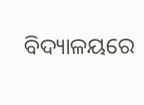ବିଦ୍ୟାଳୟରେ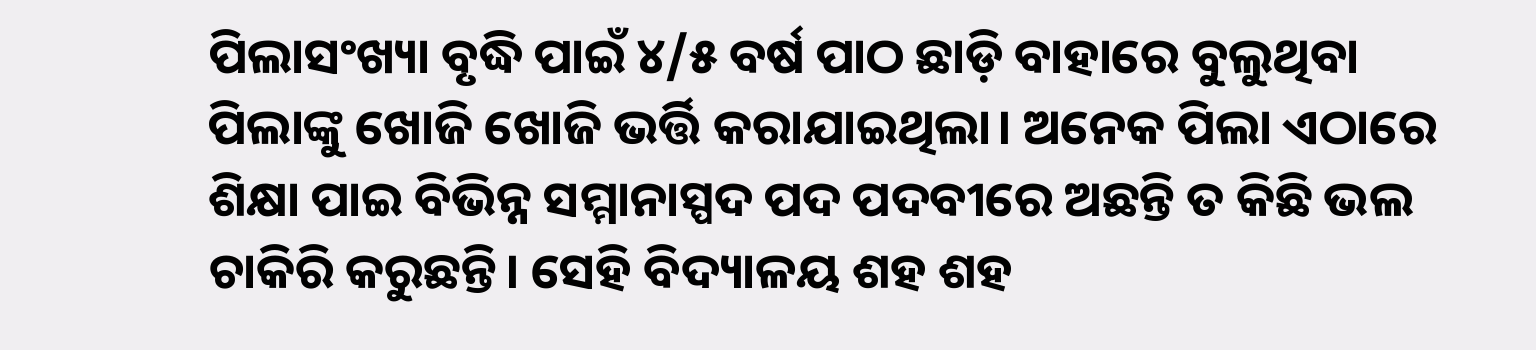ପିଲାସଂଖ୍ୟା ବୃଦ୍ଧି ପାଇଁ ୪/୫ ବର୍ଷ ପାଠ ଛାଡ଼ି ବାହାରେ ବୁଲୁଥିବା ପିଲାଙ୍କୁ ଖୋଜି ଖୋଜି ଭର୍ତ୍ତି କରାଯାଇଥିଲା। ଅନେକ ପିଲା ଏଠାରେ ଶିକ୍ଷା ପାଇ ବିଭିନ୍ନ ସମ୍ମାନାସ୍ପଦ ପଦ ପଦବୀରେ ଅଛନ୍ତି ତ କିଛି ଭଲ ଚାକିରି କରୁଛନ୍ତି। ସେହି ବିଦ୍ୟାଳୟ ଶହ ଶହ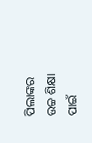ପିଲାଙ୍କର ଉଚ୍ଚ ଶିକ୍ଷା ପାଇଁ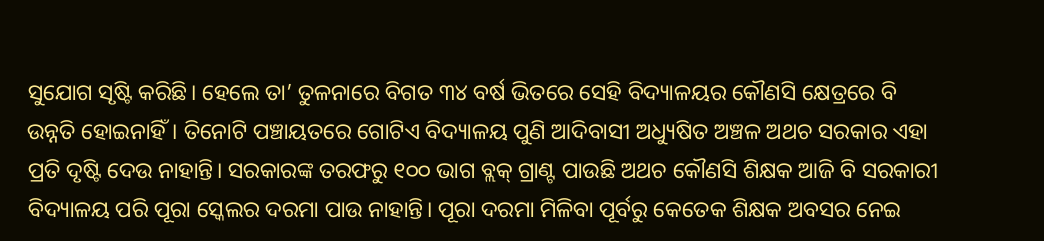ସୁଯୋଗ ସୃଷ୍ଟି କରିଛି। ହେଲେ ତା’ ତୁଳନାରେ ବିଗତ ୩୪ ବର୍ଷ ଭିତରେ ସେହି ବିଦ୍ୟାଳୟର କୌଣସି କ୍ଷେତ୍ରରେ ବି ଉନ୍ନତି ହୋଇନାହିଁ। ତିନୋଟି ପଞ୍ଚାୟତରେ ଗୋଟିଏ ବିଦ୍ୟାଳୟ ପୁଣି ଆଦିବାସୀ ଅଧ୍ୟୁଷିତ ଅଞ୍ଚଳ ଅଥଚ ସରକାର ଏହା ପ୍ରତି ଦୃଷ୍ଟି ଦେଉ ନାହାନ୍ତି। ସରକାରଙ୍କ ତରଫରୁ ୧୦୦ ଭାଗ ବ୍ଲକ୍‌ ଗ୍ରାଣ୍ଟ ପାଉଛି ଅଥଚ କୌଣସି ଶିକ୍ଷକ ଆଜି ବି ସରକାରୀ ବିଦ୍ୟାଳୟ ପରି ପୂରା ସ୍କେଲର ଦରମା ପାଉ ନାହାନ୍ତି। ପୂରା ଦରମା ମିଳିବା ପୂର୍ବରୁ କେତେକ ଶିକ୍ଷକ ଅବସର ନେଇ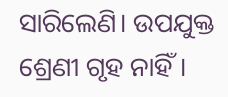ସାରିଲେଣି। ଉପଯୁକ୍ତ ଶ୍ରେଣୀ ଗୃହ ନାହିଁ।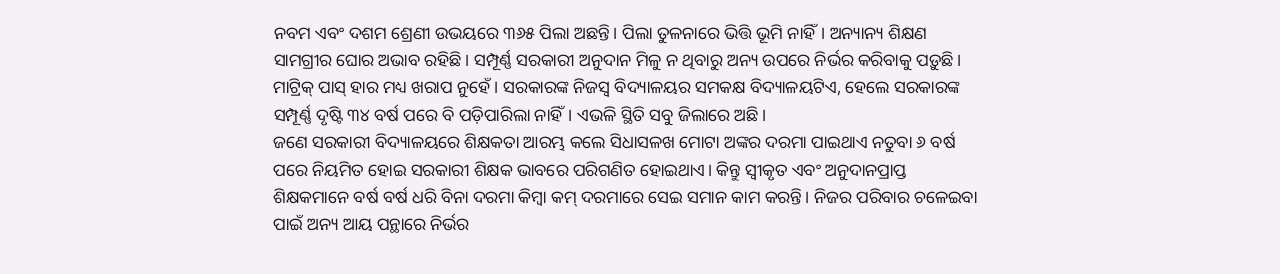ନବମ ଏବଂ ଦଶମ ଶ୍ରେଣୀ ଉଭୟରେ ୩୬୫ ପିଲା ଅଛନ୍ତି। ପିଲା ତୁଳନାରେ ଭିତ୍ତି ଭୂମି ନାହିଁ। ଅନ୍ୟାନ୍ୟ ଶିକ୍ଷଣ ସାମଗ୍ରୀର ଘୋର ଅଭାବ ରହିଛି। ସମ୍ପୂର୍ଣ୍ଣ ସରକାରୀ ଅନୁଦାନ ମିଳୁ ନ ଥିବାରୁ ଅନ୍ୟ ଉପରେ ନିର୍ଭର କରିବାକୁ ପଡ଼ୁଛି। ମାଟ୍ରିକ୍‌ ପାସ୍‌ ହାର ମଧ୍ୟ ଖରାପ ନୁହେଁ। ସରକାରଙ୍କ ନିଜସ୍ବ ବିଦ୍ୟାଳୟର ସମକକ୍ଷ ବିଦ୍ୟାଳୟଟିଏ, ହେଲେ ସରକାରଙ୍କ ସମ୍ପୂର୍ଣ୍ଣ ଦୃଷ୍ଟି ୩୪ ବର୍ଷ ପରେ ବି ପଡ଼ିପାରିଲା ନାହିଁ। ଏଭଳି ସ୍ଥିତି ସବୁ ଜିଲାରେ ଅଛି।
ଜଣେ ସରକାରୀ ବିଦ୍ୟାଳୟରେ ଶିକ୍ଷକତା ଆରମ୍ଭ କଲେ ସିଧାସଳଖ ମୋଟା ଅଙ୍କର ଦରମା ପାଇଥାଏ ନତୁବା ୬ ବର୍ଷ ପରେ ନିୟମିତ ହୋଇ ସରକାରୀ ଶିକ୍ଷକ ଭାବରେ ପରିଗଣିତ ହୋଇଥାଏ। କିନ୍ତୁ ସ୍ବୀକୃତ ଏବଂ ଅନୁଦାନପ୍ରାପ୍ତ ଶିକ୍ଷକମାନେ ବର୍ଷ ବର୍ଷ ଧରି ବିନା ଦରମା କିମ୍ବା କମ୍‌ ଦରମାରେ ସେଇ ସମାନ କାମ କରନ୍ତି। ନିଜର ପରିବାର ଚଳେଇବା ପାଇଁ ଅନ୍ୟ ଆୟ ପନ୍ଥାରେ ନିର୍ଭର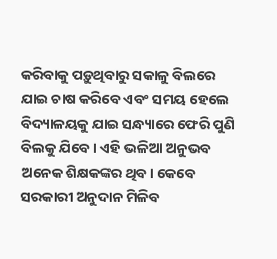କରିବାକୁ ପଡ଼ୁଥିବାରୁ ସକାଳୁ ବିଲରେ ଯାଇ ଚାଷ କରିବେ ଏବଂ ସମୟ ହେଲେ ବିଦ୍ୟାଳୟକୁ ଯାଇ ସନ୍ଧ୍ୟାରେ ଫେରି ପୁଣି ବିଲକୁ ଯିବେ। ଏହି ଭଳିଆ ଅନୁଭବ ଅନେକ ଶିକ୍ଷକଙ୍କର ଥିବ। କେବେ ସରକାରୀ ଅନୁଦାନ ମିଳିବ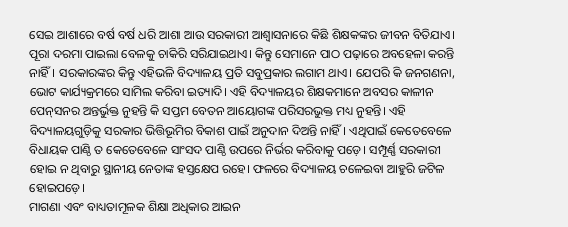ସେଇ ଆଶାରେ ବର୍ଷ ବର୍ଷ ଧରି ଆଶା ଆଉ ସରକାରୀ ଆଶ୍ୱାସନାରେ କିଛି ଶିକ୍ଷକଙ୍କର ଜୀବନ ବିତିଯାଏ। ପୂରା ଦରମା ପାଇଲା ବେଳକୁ ଚାକିରି ସରିଯାଇଥାଏ। କିନ୍ତୁ ସେମାନେ ପାଠ ପଢ଼ାରେ ଅବହେଳା କରନ୍ତି ନାହିଁ। ସରକାରଙ୍କର କିନ୍ତୁ ଏହିଭଳି ବିଦ୍ୟାଳୟ ପ୍ରତି ସବୁପ୍ରକାର ଲଗାମ ଥାଏ। ଯେପରି କି ଜନଗଣନା, ଭୋଟ କାର୍ଯ୍ୟକ୍ରମରେ ସାମିଲ କରିବା ଇତ୍ୟାଦି। ଏହି ବିଦ୍ୟାଳୟର ଶିକ୍ଷକମାନେ ଅବସର କାଳୀନ ପେନ୍‌ସନର ଅନ୍ତର୍ଭୁକ୍ତ ନୁହନ୍ତି କି ସପ୍ତମ ବେତନ ଆୟୋଗଙ୍କ ପରିସରଭୁକ୍ତ ମଧ୍ୟ ନୁହନ୍ତି। ଏହି ବିଦ୍ୟାଳୟଗୁଡ଼ିକୁ ସରକାର ଭିତ୍ତିଭୂମିର ବିକାଶ ପାଇଁ ଅନୁଦାନ ଦିଅନ୍ତି ନାହିଁ। ଏଥିପାଇଁ କେତେବେଳେ ବିଧାୟକ ପାଣ୍ଠି ତ କେତେବେଳେ ସାଂସଦ ପାଣ୍ଠି ଉପରେ ନିର୍ଭର କରିବାକୁ ପଡ଼େ। ସମ୍ପୂର୍ଣ୍ଣ ସରକାରୀ ହୋଇ ନ ଥିବାରୁ ସ୍ଥାନୀୟ ନେତାଙ୍କ ହସ୍ତକ୍ଷେପ ରହେ। ଫଳରେ ବିଦ୍ୟାଳୟ ଚଳେଇବା ଆହୁରି ଜଟିଳ ହୋଇପଡ଼େ।
ମାଗଣା ଏବଂ ବାଧ୍ୟତାମୂଳକ ଶିକ୍ଷା ଅଧିକାର ଆଇନ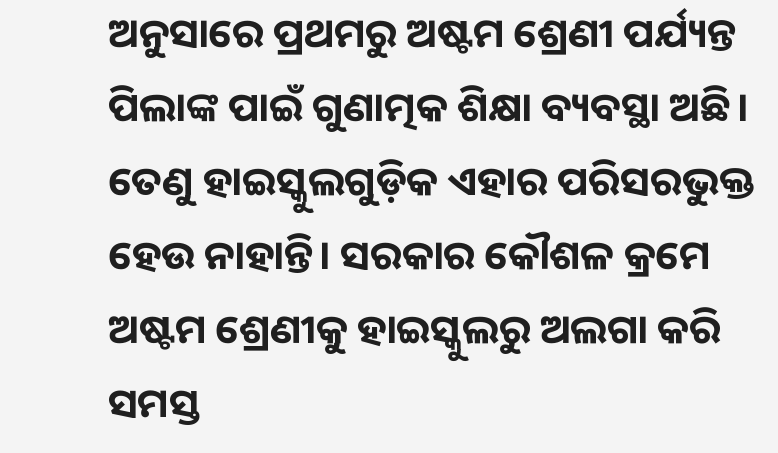ଅନୁସାରେ ପ୍ରଥମରୁ ଅଷ୍ଟମ ଶ୍ରେଣୀ ପର୍ଯ୍ୟନ୍ତ ପିଲାଙ୍କ ପାଇଁ ଗୁଣାତ୍ମକ ଶିକ୍ଷା ବ୍ୟବସ୍ଥା ଅଛି। ତେଣୁ ହାଇସ୍କୁଲଗୁଡ଼ିକ ଏହାର ପରିସରଭୁକ୍ତ ହେଉ ନାହାନ୍ତି। ସରକାର କୌଶଳ କ୍ରମେ ଅଷ୍ଟମ ଶ୍ରେଣୀକୁ ହାଇସ୍କୁଲରୁ ଅଲଗା କରି ସମସ୍ତ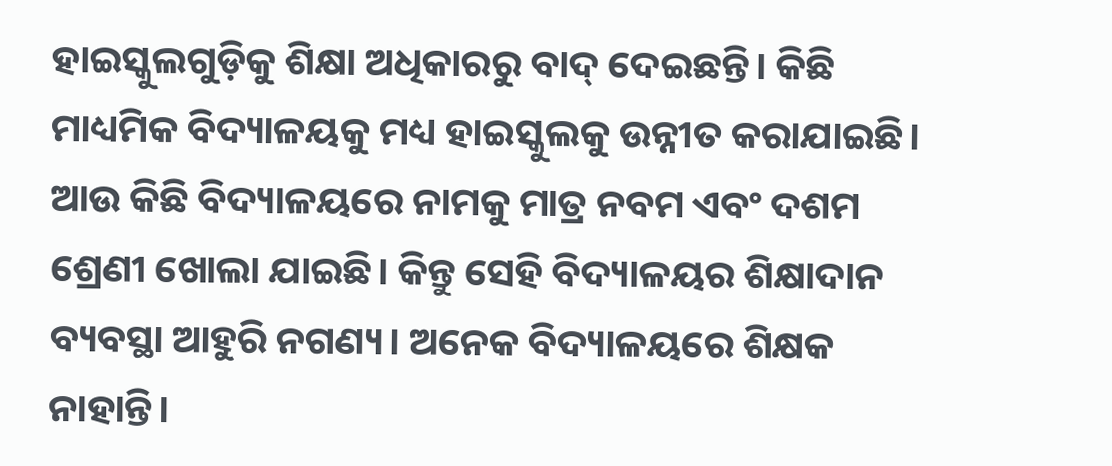ହାଇସ୍କୁଲଗୁଡ଼ିକୁ ଶିକ୍ଷା ଅଧିକାରରୁ ବାଦ୍‌ ଦେଇଛନ୍ତି। କିଛି ମାଧ୍ୟମିକ ବିଦ୍ୟାଳୟକୁ ମଧ୍ୟ ହାଇସ୍କୁଲକୁ ଉନ୍ନୀତ କରାଯାଇଛି। ଆଉ କିଛି ବିଦ୍ୟାଳୟରେ ନାମକୁ ମାତ୍ର ନବମ ଏବଂ ଦଶମ ଶ୍ରେଣୀ ଖୋଲା ଯାଇଛି। କିନ୍ତୁ ସେହି ବିଦ୍ୟାଳୟର ଶିକ୍ଷାଦାନ ବ୍ୟବସ୍ଥା ଆହୁରି ନଗଣ୍ୟ। ଅନେକ ବିଦ୍ୟାଳୟରେ ଶିକ୍ଷକ ନାହାନ୍ତି।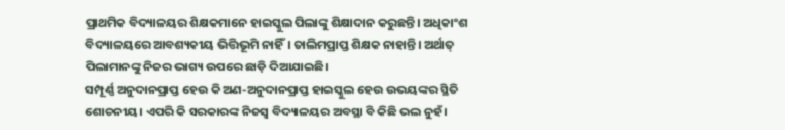ପ୍ରାଥମିକ ବିଦ୍ୟାଳୟର ଶିକ୍ଷକମାନେ ହାଇସ୍କୁଲ ପିଲାଙ୍କୁ ଶିକ୍ଷାଦାନ କରୁଛନ୍ତି। ଅଧିକାଂଶ ବିଦ୍ୟାଳୟରେ ଆବଶ୍ୟକୀୟ ଭିତ୍ତିଭୂମି ନାହିଁ। ତାଲିମପ୍ରାପ୍ତ ଶିକ୍ଷକ ନାହାନ୍ତି। ଅର୍ଥାତ୍‌ ପିଲାମାନଙ୍କୁ ନିଜର ଭାଗ୍ୟ ଉପରେ ଛାଡ଼ି ଦିଆଯାଇଛି।
ସମ୍ପୂର୍ଣ୍ଣ ଅନୁଦାନପ୍ରାପ୍ତ ହେଉ କି ଅଣ-ଅନୁଦାନପ୍ରାପ୍ତ ହାଇସ୍କୁଲ ହେଉ ଉଭୟଙ୍କର ସ୍ଥିତି ଶୋଚନୀୟ। ଏପରି କି ସରକାରଙ୍କ ନିଜସ୍ବ ବିଦ୍ୟାଳୟର ଅବସ୍ଥା ବି କିଛି ଭଲ ନୁହଁ।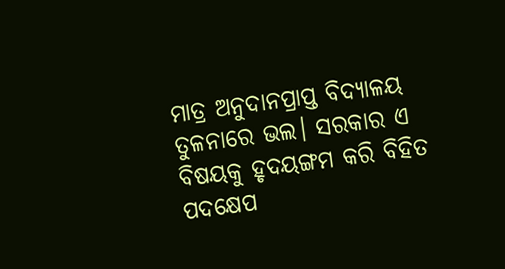ମାତ୍ର ଅନୁଦାନପ୍ରାପ୍ତ ବିଦ୍ୟାଳୟ ତୁଳନାରେ ଭଲ। ସରକାର ଏ ବିଷୟକୁ ହୃଦୟଙ୍ଗମ କରି ବିହିତ ପଦକ୍ଷେପ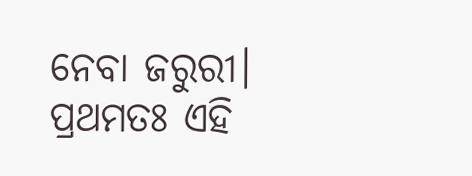ନେବା ଜରୁରୀ। ପ୍ରଥମତଃ ଏହି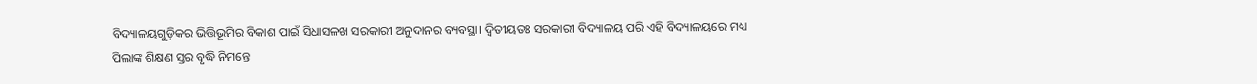ବିଦ୍ୟାଳୟଗୁଡ଼ିକର ଭିତ୍ତିଭୂମିର ବିକାଶ ପାଇଁ ସିଧାସଳଖ ସରକାରୀ ଅନୁଦାନର ବ୍ୟବସ୍ଥା। ଦ୍ୱିତୀୟତଃ ସରକାରୀ ବିଦ୍ୟାଳୟ ପରି ଏହି ବିଦ୍ୟାଳୟରେ ମଧ୍ୟ ପିଲାଙ୍କ ଶିକ୍ଷଣ ସ୍ତର ବୃଦ୍ଧି ନିମନ୍ତେ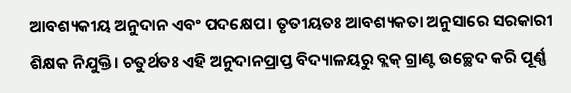ଆବଶ୍ୟକୀୟ ଅନୁଦାନ ଏବଂ ପଦକ୍ଷେପ। ତୃତୀୟତଃ ଆବଶ୍ୟକତା ଅନୁସାରେ ସରକାରୀ ଶିକ୍ଷକ ନିଯୁକ୍ତି। ଚତୁର୍ଥତଃ ଏହି ଅନୁଦାନପ୍ରାପ୍ତ ବିଦ୍ୟାଳୟରୁ ବ୍ଲକ୍‌ ଗ୍ରାଣ୍ଟ ଉଚ୍ଛେଦ କରି ପୂର୍ଣ୍ଣ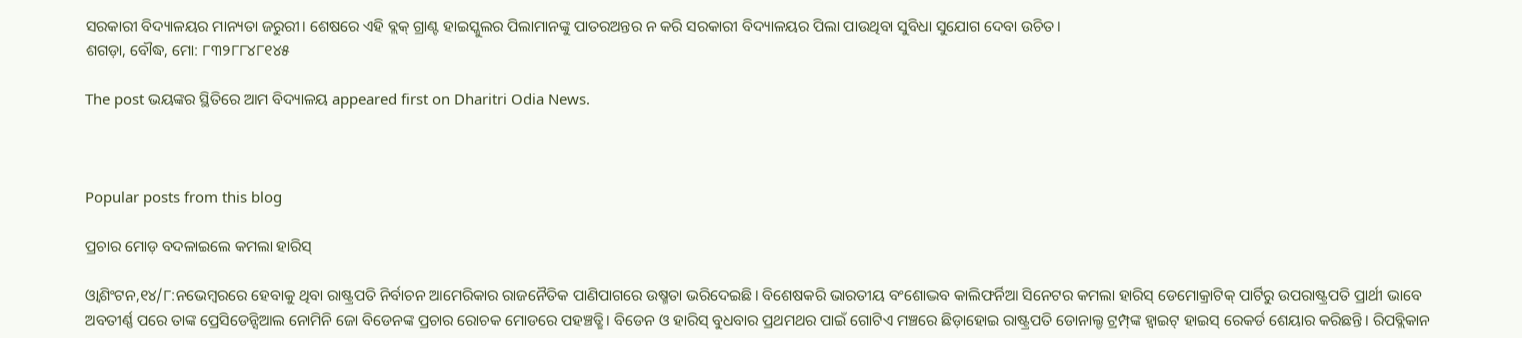ସରକାରୀ ବିଦ୍ୟାଳୟର ମାନ୍ୟତା ଜରୁରୀ। ଶେଷରେ ଏହି ବ୍ଲକ୍‌ ଗ୍ରାଣ୍ଟ ହାଇସ୍କୁଲର ପିଲାମାନଙ୍କୁ ପାତରଅନ୍ତର ନ କରି ସରକାରୀ ବିଦ୍ୟାଳୟର ପିଲା ପାଉଥିବା ସୁବିଧା ସୁଯୋଗ ଦେବା ଉଚିତ।
ଶଗଡ଼ା, ବୌଦ୍ଧ, ମୋ: ୮୩୨୮୮୪୮୧୪୫

The post ଭୟଙ୍କର ସ୍ଥିତିରେ ଆମ ବିଦ୍ୟାଳୟ appeared first on Dharitri Odia News.



Popular posts from this blog

ପ୍ରଚାର ମୋଡ଼ ବଦଳାଇଲେ କମଲା ହାରିସ୍‌

ଓ୍ବାଶିଂଟନ,୧୪/୮:ନଭେମ୍ବରରେ ହେବାକୁ ଥିବା ରାଷ୍ଟ୍ରପତି ନିର୍ବାଚନ ଆମେରିକାର ରାଜନୈତିକ ପାଣିପାଗରେ ଉଷ୍ମତା ଭରିଦେଇଛି। ବିଶେଷକରି ଭାରତୀୟ ବଂଶୋଦ୍ଭବ କାଲିଫର୍ନିଆ ସିନେଟର କମଲା ହାରିସ୍‌ ଡେମୋକ୍ରାଟିକ୍‌ ପାର୍ଟିରୁ ଉପରାଷ୍ଟ୍ରପତି ପ୍ରାର୍ଥୀ ଭାବେ ଅବତୀର୍ଣ୍ଣ ପରେ ତାଙ୍କ ପ୍ରେସିଡେନ୍ସିଆଲ ନୋମିନି ଜୋ ବିଡେନଙ୍କ ପ୍ରଚାର ରୋଚକ ମୋଡରେ ପହଞ୍ଚତ୍ଛି। ବିଡେନ ଓ ହାରିସ୍‌ ବୁଧବାର ପ୍ରଥମଥର ପାଇଁ ଗୋଟିଏ ମଞ୍ଚରେ ଛିଡ଼ାହୋଇ ରାଷ୍ଟ୍ରପତି ଡୋନାଲ୍ଡ ଟ୍ରମ୍ପ୍‌ଙ୍କ ହ୍ବାଇଟ୍‌ ହାଇସ୍‌ ରେକର୍ଡ ଶେୟାର କରିଛନ୍ତି। ରିପବ୍ଲିକାନ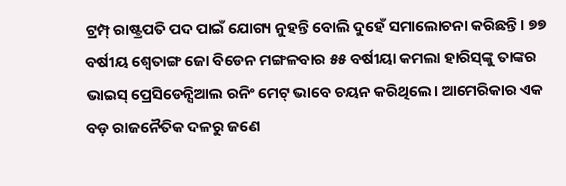ଟ୍ରମ୍ପ୍‌ ରାଷ୍ଟ୍ରପତି ପଦ ପାଇଁ ଯୋଗ୍ୟ ନୁହନ୍ତି ବୋଲି ଦୁହେଁ ସମାଲୋଚନା କରିଛନ୍ତି। ୭୭ ବର୍ଷୀୟ ଶ୍ୱେତାଙ୍ଗ ଜୋ ବିଡେନ ମଙ୍ଗଳବାର ୫୫ ବର୍ଷୀୟା କମଲା ହାରିସ୍‌ଙ୍କୁ ତାଙ୍କର ଭାଇସ୍‌ ପ୍ରେସିଡେନ୍ସିଆଲ ରନିଂ ମେଟ୍‌ ଭାବେ ଚୟନ କରିଥିଲେ। ଆମେରିକାର ଏକ ବଡ଼ ରାଜନୈତିକ ଦଳରୁ ଜଣେ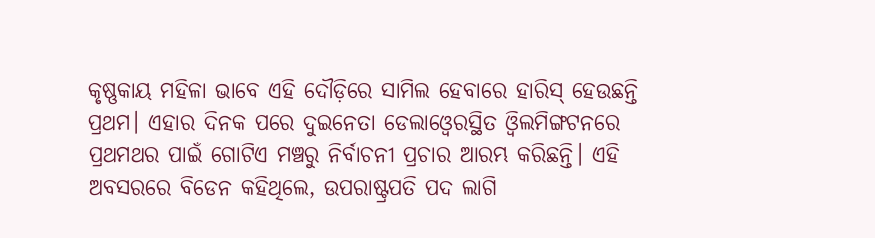କୃଷ୍ଣକାୟ ମହିଳା ଭାବେ ଏହି ଦୌଡ଼ିରେ ସାମିଲ ହେବାରେ ହାରିସ୍‌ ହେଉଛନ୍ତି ପ୍ରଥମ। ଏହାର ଦିନକ ପରେ ଦୁଇନେତା ଡେଲାଓ୍ବେରସ୍ଥିତ ଓ୍ବିଲମିଙ୍ଗଟନରେ ପ୍ରଥମଥର ପାଇଁ ଗୋଟିଏ ମଞ୍ଚରୁ ନିର୍ବାଚନୀ ପ୍ରଚାର ଆରମ୍ଭ କରିଛନ୍ତି। ଏହି ଅବସରରେ ବିଡେନ କହିଥିଲେ, ଉପରାଷ୍ଟ୍ରପତି ପଦ ଲାଗି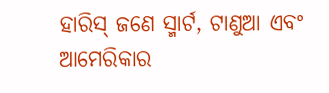ହାରିସ୍‌ ଜଣେ ସ୍ମାର୍ଟ, ଟାଣୁଆ ଏବଂ ଆମେରିକାର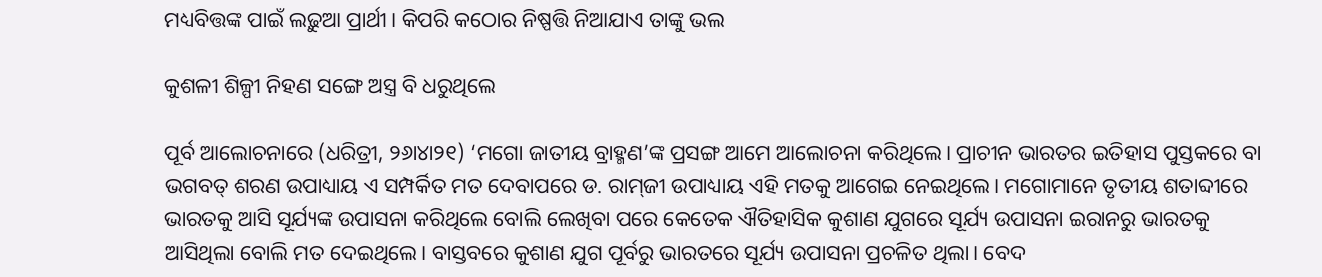ମଧ୍ୟବିତ୍ତଙ୍କ ପାଇଁ ଲଢ଼ୁଆ ପ୍ରାର୍ଥୀ। କିପରି କଠୋର ନିଷ୍ପତ୍ତି ନିଆଯାଏ ତାଙ୍କୁ ଭଲ

କୁଶଳୀ ଶିଳ୍ପୀ ନିହଣ ସଙ୍ଗେ ଅସ୍ତ୍ର ବି ଧରୁଥିଲେ

ପୂର୍ବ ଆଲୋଚନାରେ (ଧରିତ୍ରୀ, ୨୬ା୪ା୨୧) ‘ମଗୋ ଜାତୀୟ ବ୍ରାହ୍ମଣ’ଙ୍କ ପ୍ରସଙ୍ଗ ଆମେ ଆଲୋଚନା କରିଥିଲେ। ପ୍ରାଚୀନ ଭାରତର ଇତିହାସ ପୁସ୍ତକରେ ବା ଭଗବତ୍‌ ଶରଣ ଉପାଧ୍ୟାୟ ଏ ସମ୍ପର୍କିତ ମତ ଦେବାପରେ ଡ. ରାମ୍‌ଜୀ ଉପାଧ୍ୟାୟ ଏହି ମତକୁ ଆଗେଇ ନେଇଥିଲେ। ମଗୋମାନେ ତୃତୀୟ ଶତାବ୍ଦୀରେ ଭାରତକୁ ଆସି ସୂର୍ଯ୍ୟଙ୍କ ଉପାସନା କରିଥିଲେ ବୋଲି ଲେଖିବା ପରେ କେତେକ ଐତିହାସିକ କୁଶାଣ ଯୁଗରେ ସୂର୍ଯ୍ୟ ଉପାସନା ଇରାନରୁ ଭାରତକୁ ଆସିଥିଲା ବୋଲି ମତ ଦେଇଥିଲେ। ବାସ୍ତବରେ କୁଶାଣ ଯୁଗ ପୂର୍ବରୁ ଭାରତରେ ସୂର୍ଯ୍ୟ ଉପାସନା ପ୍ରଚଳିତ ଥିଲା। ବେଦ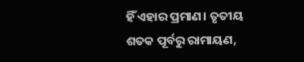ହିଁ ଏହାର ପ୍ରମାଣ। ତୃତୀୟ ଶତକ ପୂର୍ବରୁ ରାମାୟଣ,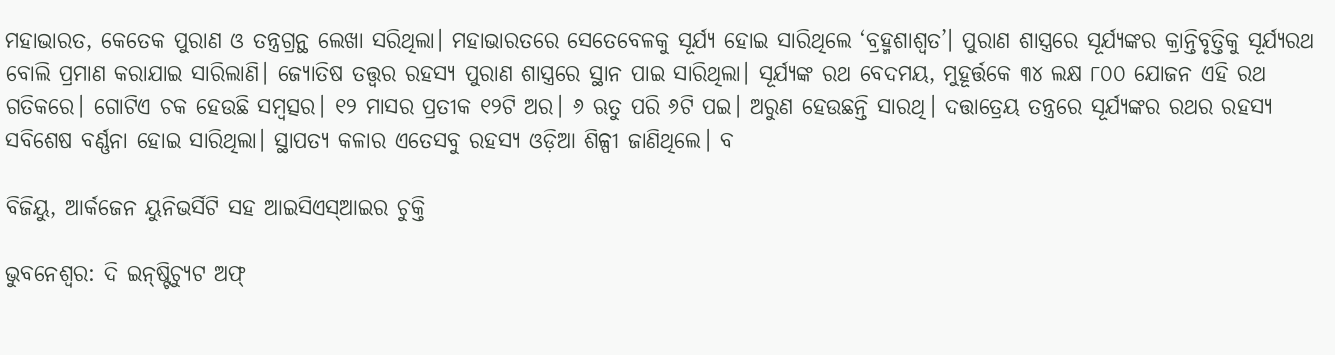ମହାଭାରତ, କେତେକ ପୁରାଣ ଓ ତନ୍ତ୍ରଗ୍ରନ୍ଥ ଲେଖା ସରିଥିଲା। ମହାଭାରତରେ ସେତେବେଳକୁ ସୂର୍ଯ୍ୟ ହୋଇ ସାରିଥିଲେ ‘ବ୍ରହ୍ମଶାଶ୍ୱତ’। ପୁରାଣ ଶାସ୍ତ୍ରରେ ସୂର୍ଯ୍ୟଙ୍କର କ୍ରାନ୍ତିବୃତ୍ତିକୁ ସୂର୍ଯ୍ୟରଥ ବୋଲି ପ୍ରମାଣ କରାଯାଇ ସାରିଲାଣି। ଜ୍ୟୋତିଷ ତତ୍ତ୍ୱର ରହସ୍ୟ ପୁରାଣ ଶାସ୍ତ୍ରରେ ସ୍ଥାନ ପାଇ ସାରିଥିଲା। ସୂର୍ଯ୍ୟଙ୍କ ରଥ ବେଦମୟ, ମୁହୂର୍ତ୍ତକେ ୩୪ ଲକ୍ଷ ୮୦୦ ଯୋଜନ ଏହି ରଥ ଗତିକରେ। ଗୋଟିଏ ଚକ ହେଉଛି ସମ୍ବତ୍ସର। ୧୨ ମାସର ପ୍ରତୀକ ୧୨ଟି ଅର। ୬ ଋତୁ ପରି ୬ଟି ପଇ। ଅରୁଣ ହେଉଛନ୍ତି ସାରଥି। ଦତ୍ତାତ୍ରେୟ ତନ୍ତ୍ରରେ ସୂର୍ଯ୍ୟଙ୍କର ରଥର ରହସ୍ୟ ସବିଶେଷ ବର୍ଣ୍ଣନା ହୋଇ ସାରିଥିଲା। ସ୍ଥାପତ୍ୟ କଳାର ଏତେସବୁ ରହସ୍ୟ ଓଡ଼ିଆ ଶିଳ୍ପୀ ଜାଣିଥିଲେ। ବ

ବିଜିୟୁ, ଆର୍କଜେନ ୟୁନିଭର୍ସିଟି ସହ ଆଇସିଏସ୍‌ଆଇର ଚୁକ୍ତି

ଭୁବନେଶ୍ୱର: ଦି ଇନ୍‌ଷ୍ଟିଚ୍ୟୁଟ ଅଫ୍‌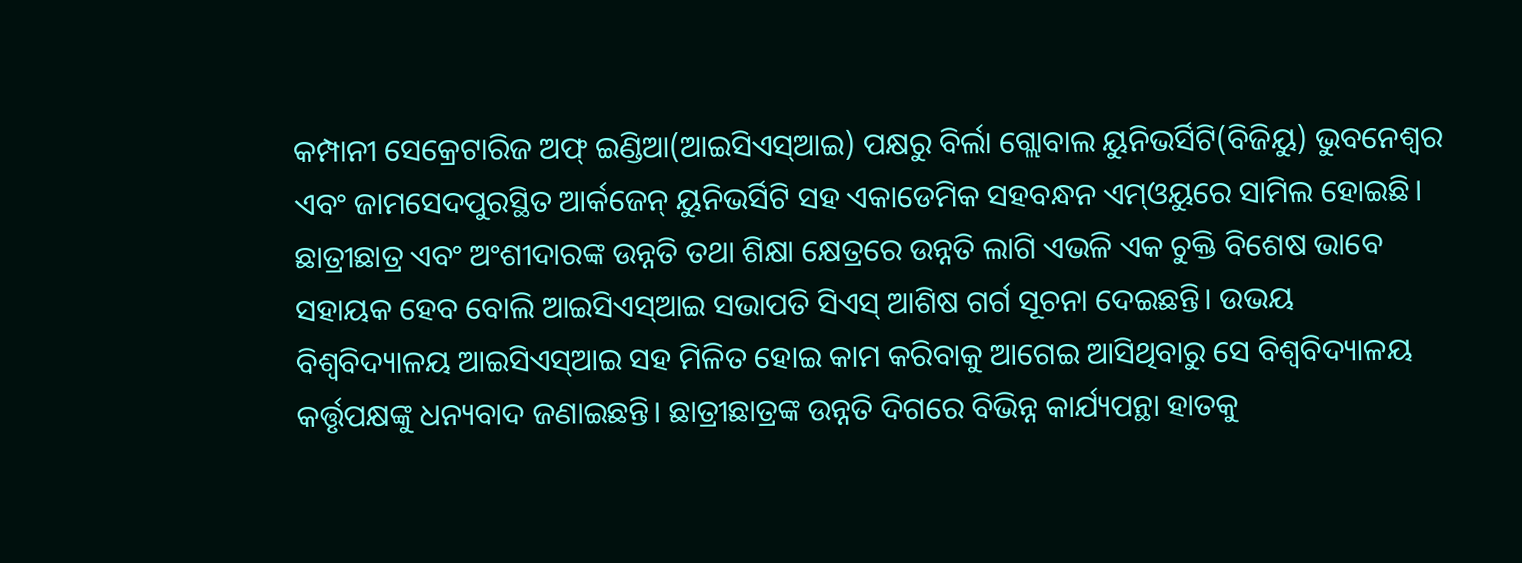କମ୍ପାନୀ ସେକ୍ରେଟାରିଜ ଅଫ୍‌ ଇଣ୍ଡିଆ(ଆଇସିଏସ୍‌ଆଇ) ପକ୍ଷରୁ ବିର୍ଲା ଗ୍ଲୋବାଲ ୟୁନିଭର୍ସିଟି(ବିଜିୟୁ) ଭୁବନେଶ୍ୱର ଏବଂ ଜାମସେଦପୁରସ୍ଥିତ ଆର୍କଜେନ୍‌ ୟୁନିଭର୍ସିଟି ସହ ଏକାଡେମିକ ସହବନ୍ଧନ ଏମ୍‌ଓୟୁରେ ସାମିଲ ହୋଇଛି। ଛାତ୍ରୀଛାତ୍ର ଏବଂ ଅଂଶୀଦାରଙ୍କ ଉନ୍ନତି ତଥା ଶିକ୍ଷା କ୍ଷେତ୍ରରେ ଉନ୍ନତି ଲାଗି ଏଭଳି ଏକ ଚୁକ୍ତି ବିଶେଷ ଭାବେ ସହାୟକ ହେବ ବୋଲି ଆଇସିଏସ୍‌ଆଇ ସଭାପତି ସିଏସ୍‌ ଆଶିଷ ଗର୍ଗ ସୂଚନା ଦେଇଛନ୍ତି। ଉଭୟ ବିଶ୍ୱବିଦ୍ୟାଳୟ ଆଇସିଏସ୍‌ଆଇ ସହ ମିଳିତ ହୋଇ କାମ କରିବାକୁ ଆଗେଇ ଆସିଥିବାରୁ ସେ ବିଶ୍ୱବିଦ୍ୟାଳୟ କର୍ତ୍ତୃପକ୍ଷଙ୍କୁ ଧନ୍ୟବାଦ ଜଣାଇଛନ୍ତି। ଛାତ୍ରୀଛାତ୍ରଙ୍କ ଉନ୍ନତି ଦିଗରେ ବିଭିନ୍ନ କାର୍ଯ୍ୟପନ୍ଥା ହାତକୁ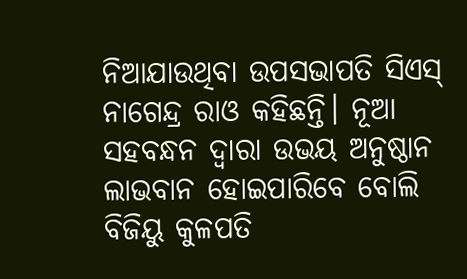ନିଆଯାଉଥିବା ଉପସଭାପତି ସିଏସ୍‌ ନାଗେନ୍ଦ୍ର ରାଓ କହିଛନ୍ତି। ନୂଆ ସହବନ୍ଧନ ଦ୍ୱାରା ଉଭୟ ଅନୁଷ୍ଠାନ ଲାଭବାନ ହୋଇପାରିବେ ବୋଲି ବିଜିୟୁ କୁଳପତି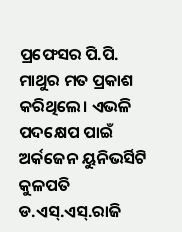ପ୍ରଫେସର ପି.ପି. ମାଥୁର ମତ ପ୍ରକାଶ କରିଥିଲେ। ଏଭଳି ପଦକ୍ଷେପ ପାଇଁ ଅର୍କଜେନ ୟୁନିଭର୍ସିଟି କୁଳପତି ଡ.ଏସ୍‌.ଏସ୍‌.ରାଜି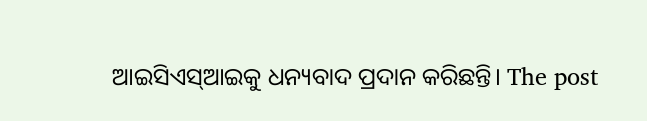ଆଇସିଏସ୍‌ଆଇକୁ ଧନ୍ୟବାଦ ପ୍ରଦାନ କରିଛନ୍ତି। The post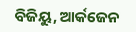ବିଜିୟୁ, ଆର୍କଜେନ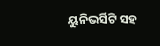ୟୁନିଭର୍ସିଟି ସହ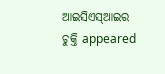ଆଇସିଏସ୍‌ଆଇର ଚୁକ୍ତି appeared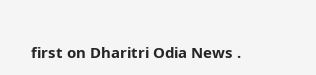first on Dharitri Odia News .